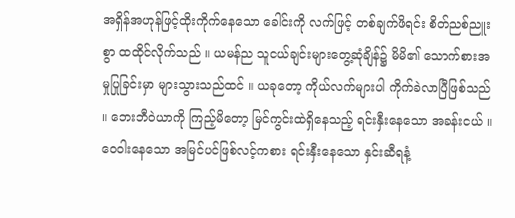အရှိန်အဟုန်ဖြင့်ထိုးကိုက်နေသော ခေါင်းကို လက်ဖြင့် တစ်ချက်ဖိရင်း စိတ်ညစ်ညူးစွာ ထထိုင်လိုက်သည် ။ ယမန်ည သူငယ်ချင်းများတွေ့ဆုံချိန်၌ မိမိ၏ သောက်စားအမှုပြုခြင်းမှာ များသွားသည်ထင် ။ ယခုတော့ ကိုယ်လက်များပါ ကိုက်ခဲလာပြီဖြစ်သည် ။ ဘေးဘီဝဲယာကို ကြည့်မိတော့ မြင်ကွင်းထဲရှိနေသည့် ရင်းနှီးနေသော အခန်းငယ် ။ ဝေဝါးနေသော အမြင်ပင်ဖြစ်လင့်ကစား ရင်းနှီးနေသော နှင်းဆီရနံ့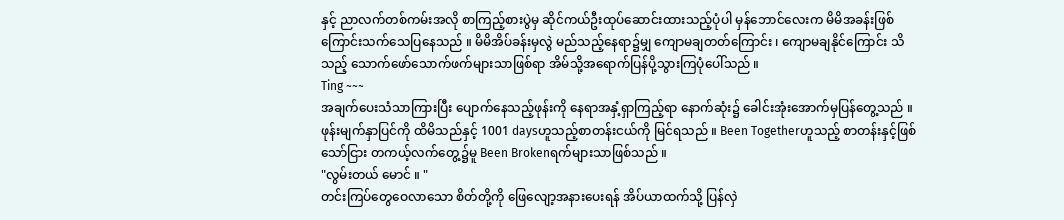နှင့် ညာလက်တစ်ကမ်းအလို စာကြည့်စားပွဲမှ ဆိုင်ကယ်ဦးထုပ်ဆောင်းထားသည့်ပုံပါ မှန်ဘောင်လေးက မိမိအခန်းဖြစ်ကြောင်းသက်သေပြနေသည် ။ မိမိအိပ်ခန်းမှလွဲ မည်သည့်နေရာ၌မျှ ကျောမချတတ်ကြောင်း ၊ ကျောမချနိုင်ကြောင်း သိသည့် သောက်ဖော်သောက်ဖက်များသာဖြစ်ရာ အိမ်သို့အရောက်ပြန်ပို့သွားကြပုံပေါ်သည် ။
Ting ~~~
အချက်ပေးသံသာကြားပြီး ပျောက်နေသည့်ဖုန်းကို နေရာအနှံ့ရှာကြည့်ရာ နောက်ဆုံး၌ ခေါင်းအုံးအောက်မှပြန်တွေ့သည် ။ ဖုန်းမျက်နှာပြင်ကို ထိမိသည်နှင့် 1001 daysဟူသည့်စာတန်းငယ်ကို မြင်ရသည် ။ Been Togetherဟူသည့် စာတန်းနှင့်ဖြစ်သော်ငြား တကယ့်လက်တွေ့၌မူ Been Brokenရက်များသာဖြစ်သည် ။
"လွမ်းတယ် မောင် ။ "
တင်းကြပ်တွေဝေလာသော စိတ်တို့ကို ဖြေလျော့အနားပေးရန် အိပ်ယာထက်သို့ ပြန်လှဲ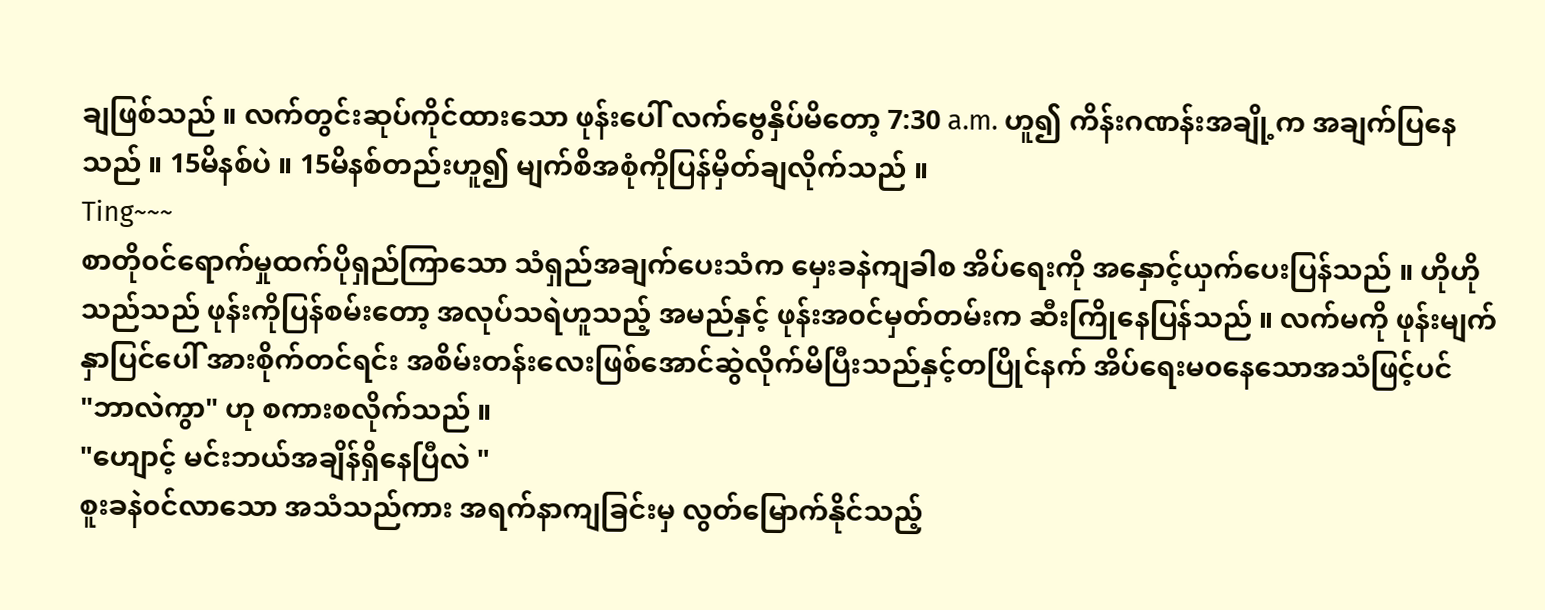ချဖြစ်သည် ။ လက်တွင်းဆုပ်ကိုင်ထားသော ဖုန်းပေါ် လက်ဗွေနှိပ်မိတော့ 7:30 a.m. ဟူ၍ ကိန်းဂဏန်းအချို့က အချက်ပြနေသည် ။ 15မိနစ်ပဲ ။ 15မိနစ်တည်းဟူ၍ မျက်စိအစုံကိုပြန်မှိတ်ချလိုက်သည် ။
Ting~~~
စာတို၀င်ရောက်မှုထက်ပိုရှည်ကြာသော သံရှည်အချက်ပေးသံက မှေးခနဲကျခါစ အိပ်ရေးကို အနှောင့်ယှက်ပေးပြန်သည် ။ ဟိုဟိုသည်သည် ဖုန်းကိုပြန်စမ်းတော့ အလုပ်သရဲဟူသည့် အမည်နှင့် ဖုန်းအ၀င်မှတ်တမ်းက ဆီးကြိုနေပြန်သည် ။ လက်မကို ဖုန်းမျက်နှာပြင်ပေါ် အားစိုက်တင်ရင်း အစိမ်းတန်းလေးဖြစ်အောင်ဆွဲလိုက်မိပြီးသည်နှင့်တပြိုင်နက် အိပ်ရေးမ၀နေသောအသံဖြင့်ပင်
"ဘာလဲကွာ" ဟု စကားစလိုက်သည် ။
"ဟျောင့် မင်းဘယ်အချိန်ရှိနေပြီလဲ "
စူးခနဲ၀င်လာသော အသံသည်ကား အရက်နာကျခြင်းမှ လွတ်မြောက်နိုင်သည့်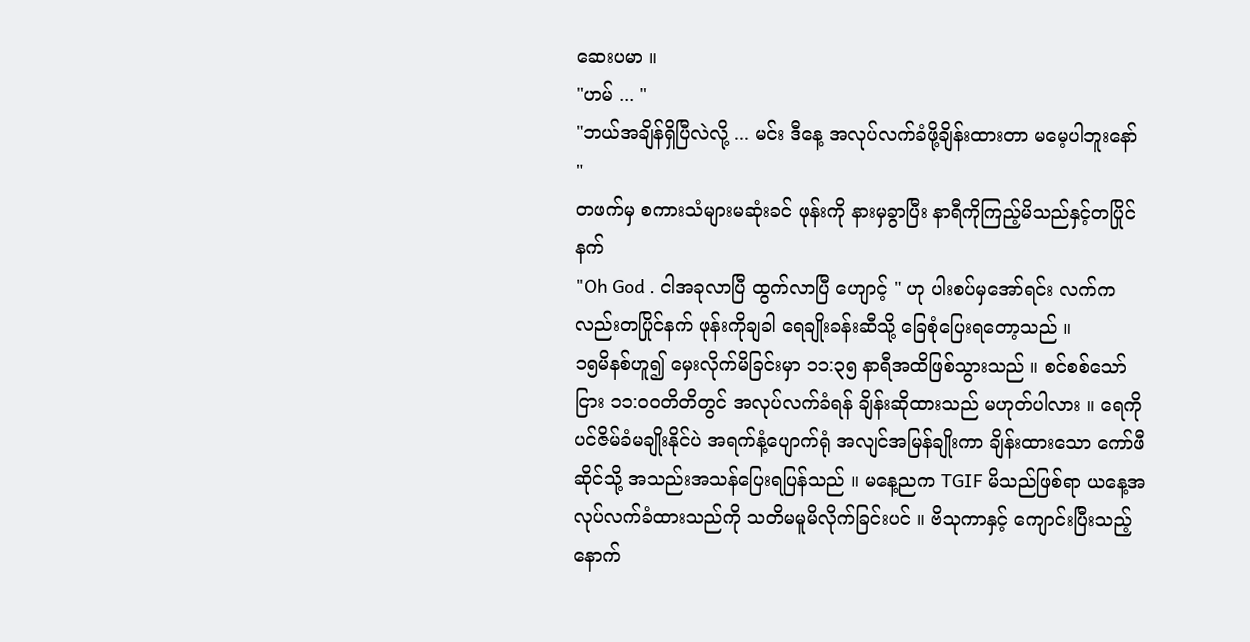ဆေးပမာ ။
"ဟမ် ... "
"ဘယ်အချိန်ရှိပြီလဲလို့ ... မင်း ဒီနေ့ အလုပ်လက်ခံဖို့ချိန်းထားတာ မမေ့ပါဘူးနော် "
တဖက်မှ စကားသံများမဆုံးခင် ဖုန်းကို နားမှခွာပြီး နာရီကိုကြည့်မိသည်နှင့်တပြိုင်နက်
"Oh God . ငါအခုလာပြီ ထွက်လာပြီ ဟျောင့် " ဟု ပါးစပ်မှအော်ရင်း လက်ကလည်းတပြိုင်နက် ဖုန်းကိုချခါ ရေချိုးခန်းဆီသို့ ခြေစုံပြေးရတော့သည် ။
၁၅မိနစ်ဟူ၍ မှေးလိုက်မိခြင်းမှာ ၁၁:၃၅ နာရီအထိဖြစ်သွားသည် ။ စင်စစ်သော်ငြား ၁၁:၀၀တိတိတွင် အလုပ်လက်ခံရန် ချိန်းဆိုထားသည် မဟုတ်ပါလား ။ ရေကိုပင်ဇိမ်ခံမချိုးနိုင်ပဲ အရက်နံ့ပျောက်ရုံ အလျင်အမြန်ချိုးကာ ချိန်းထားသော ကော်ဖီဆိုင်သို့ အသည်းအသန်ပြေးရပြန်သည် ။ မနေ့ညက TGIF မိသည်ဖြစ်ရာ ယနေ့အလုပ်လက်ခံထားသည်ကို သတိမမူမိလိုက်ခြင်းပင် ။ ဗိသုကာနှင့် ကျောင်းပြီးသည့်နောက်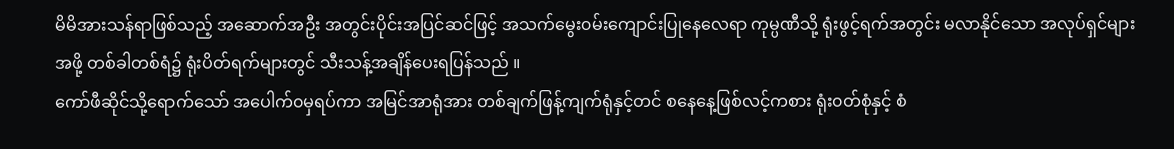မိမိအားသန်ရာဖြစ်သည့် အဆောက်အဦး အတွင်းပိုင်းအပြင်ဆင်ဖြင့် အသက်မွေး၀မ်းကျောင်းပြုနေလေရာ ကုမ္ပဏီသို့ ရုံးဖွင့်ရက်အတွင်း မလာနိုင်သော အလုပ်ရှင်များအဖို့ တစ်ခါတစ်ရံ၌ ရုံးပိတ်ရက်များတွင် သီးသန့်အချိန်ပေးရပြန်သည် ။
ကော်ဖီဆိုင်သို့ရောက်သော် အပေါက်၀မှရပ်ကာ အမြင်အာရုံအား တစ်ချက်ဖြန့်ကျက်ရုံနှင့်တင် စနေနေ့ဖြစ်လင့်ကစား ရုံး၀တ်စုံနှင့် စံ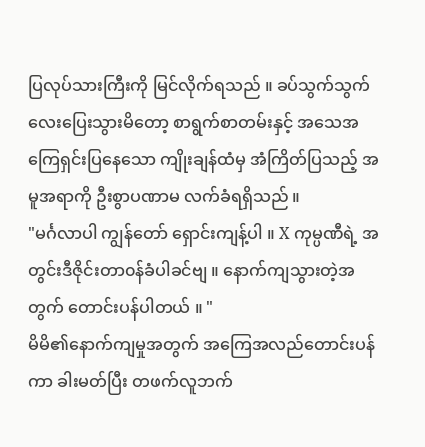ပြလုပ်သားကြီးကို မြင်လိုက်ရသည် ။ ခပ်သွက်သွက်လေးပြေးသွားမိတော့ စာရွက်စာတမ်းနှင့် အသေအကြေရှင်းပြနေသော ကျိုးချန်ထံမှ အံကြိတ်ပြသည့် အမူအရာကို ဦးစွာပဏာမ လက်ခံရရှိသည် ။
"မင်္ဂလာပါ ကျွန်တော် ရှောင်းကျန့်ပါ ။ X ကုမ္ပဏီရဲ့ အတွင်းဒီဇိုင်းတာ၀န်ခံပါခင်ဗျ ။ နောက်ကျသွားတဲ့အတွက် တောင်းပန်ပါတယ် ။ "
မိမိ၏နောက်ကျမှုအတွက် အကြေအလည်တောင်းပန်ကာ ခါးမတ်ပြီး တဖက်လူဘက်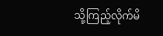သို့ကြည့်လိုက်မိ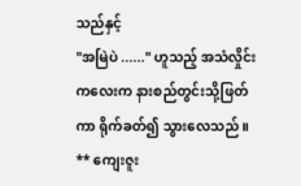သည်နှင့်
"အမြဲပဲ ......" ဟူသည့် အသံလှိုင်းကလေးက နားစည်တွင်းသို့ဖြတ်ကာ ရိုက်ခတ်၍ သွားလေသည် ။
** ကျေးဇူး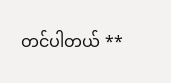တင်ပါတယ် **